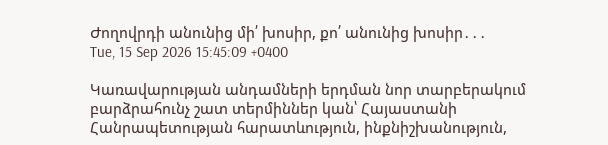Ժողովրդի անունից մի՛ խոսիր, քո՛ անունից խոսիր․․․
Tue, 15 Sep 2026 15:45:09 +0400

Կառավարության անդամների երդման նոր տարբերակում բարձրահունչ շատ տերմիններ կան՝ Հայաստանի Հանրապետության հարատևություն, ինքնիշխանություն,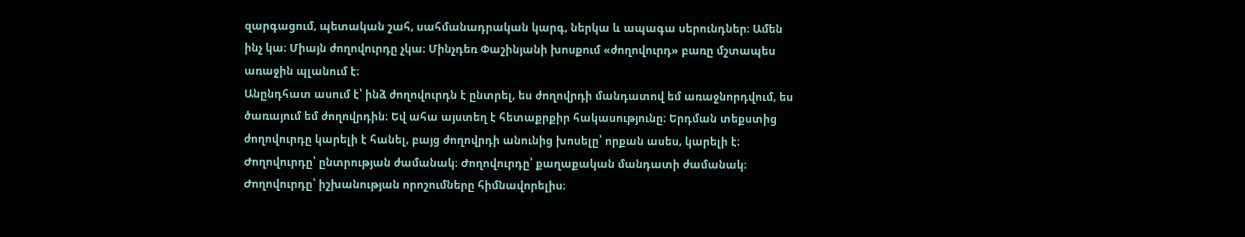զարգացում, պետական շահ, սահմանադրական կարգ, ներկա և ապագա սերունդներ։ Ամեն ինչ կա։ Միայն ժողովուրդը չկա։ Մինչդեռ Փաշինյանի խոսքում «ժողովուրդ» բառը մշտապես առաջին պլանում է։
Անընդհատ ասում է՝ ինձ ժողովուրդն է ընտրել, ես ժողովրդի մանդատով եմ առաջնորդվում, ես ծառայում եմ ժողովրդին։ Եվ ահա այստեղ է հետաքրքիր հակասությունը։ Երդման տեքստից ժողովուրդը կարելի է հանել, բայց ժողովրդի անունից խոսելը՝ որքան ասես, կարելի է։ Ժողովուրդը՝ ընտրության ժամանակ։ Ժողովուրդը՝ քաղաքական մանդատի ժամանակ։ Ժողովուրդը՝ իշխանության որոշումները հիմնավորելիս։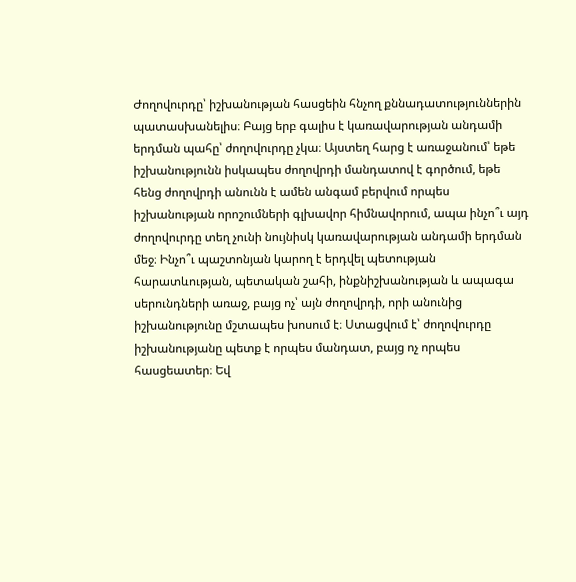Ժողովուրդը՝ իշխանության հասցեին հնչող քննադատություններին պատասխանելիս։ Բայց երբ գալիս է կառավարության անդամի երդման պահը՝ ժողովուրդը չկա։ Այստեղ հարց է առաջանում՝ եթե իշխանությունն իսկապես ժողովրդի մանդատով է գործում, եթե հենց ժողովրդի անունն է ամեն անգամ բերվում որպես իշխանության որոշումների գլխավոր հիմնավորում, ապա ինչո՞ւ այդ ժողովուրդը տեղ չունի նույնիսկ կառավարության անդամի երդման մեջ։ Ինչո՞ւ պաշտոնյան կարող է երդվել պետության հարատևության, պետական շահի, ինքնիշխանության և ապագա սերունդների առաջ, բայց ոչ՝ այն ժողովրդի, որի անունից իշխանությունը մշտապես խոսում է։ Ստացվում է՝ ժողովուրդը իշխանությանը պետք է որպես մանդատ, բայց ոչ որպես հասցեատեր։ Եվ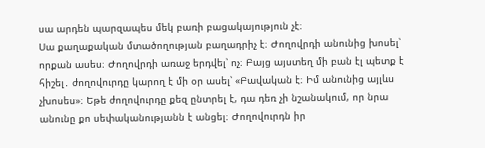սա արդեն պարզապես մեկ բառի բացակայություն չէ։
Սա քաղաքական մտածողության բաղադրիչ է։ Ժողովրդի անունից խոսել՝ որքան ասես։ Ժողովրդի առաջ երդվել՝ ոչ։ Բայց այստեղ մի բան էլ պետք է հիշել․ ժողովուրդը կարող է մի օր ասել՝ «Բավական է։ Իմ անունից այլևս չխոսես»։ Եթե ժողովուրդը քեզ ընտրել է, դա դեռ չի նշանակում, որ նրա անունը քո սեփականությանն է անցել։ Ժողովուրդն իր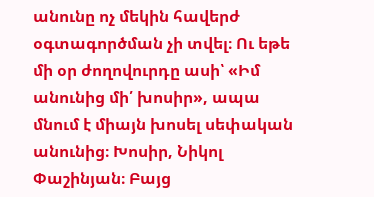անունը ոչ մեկին հավերժ օգտագործման չի տվել։ Ու եթե մի օր ժողովուրդը ասի՝ «Իմ անունից մի՛ խոսիր», ապա մնում է միայն խոսել սեփական անունից։ Խոսիր, Նիկոլ Փաշինյան։ Բայց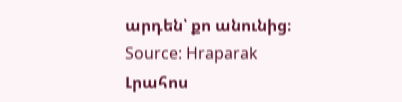արդեն՝ քո անունից։
Source: Hraparak
Լրահոս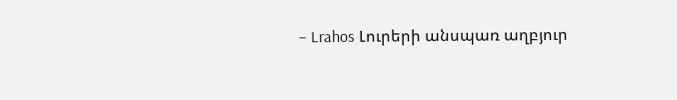– Lrahos Լուրերի անսպառ աղբյուր